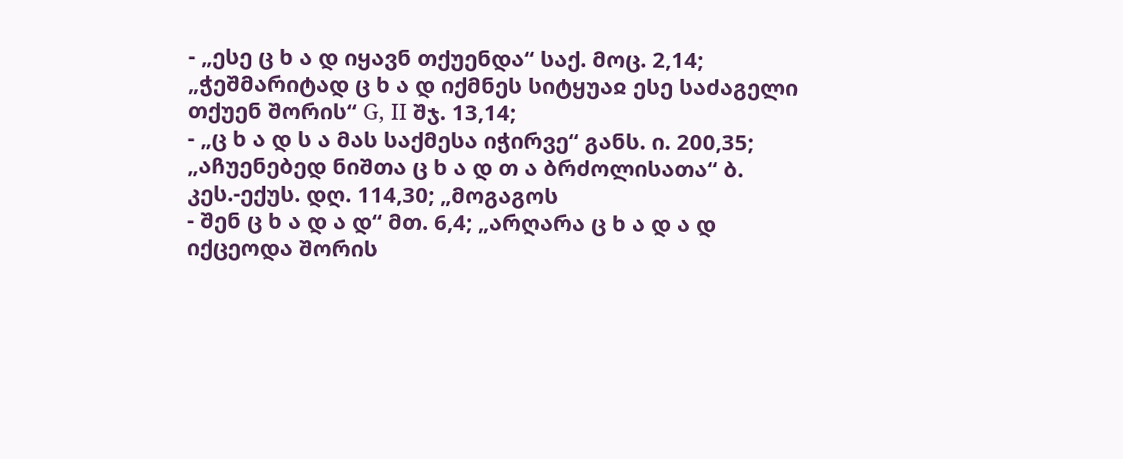- „ესე ც ხ ა დ იყავნ თქუენდა“ საქ. მოც. 2,14; „ჭეშმარიტად ც ხ ა დ იქმნეს სიტყუაჲ ესე საძაგელი თქუენ შორის“ G, II შჯ. 13,14;
- „ც ხ ა დ ს ა მას საქმესა იჭირვე“ განს. ი. 200,35; „აჩუენებედ ნიშთა ც ხ ა დ თ ა ბრძოლისათა“ ბ. კეს.-ექუს. დღ. 114,30; „მოგაგოს
- შენ ც ხ ა დ ა დ“ მთ. 6,4; „არღარა ც ხ ა დ ა დ იქცეოდა შორის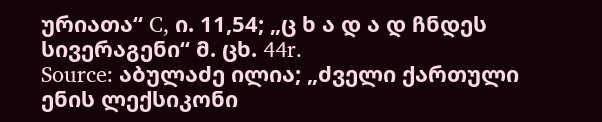ურიათა“ C, ი. 11,54; „ც ხ ა დ ა დ ჩნდეს სივერაგენი“ მ. ცხ. 44r.
Source: აბულაძე ილია; „ძველი ქართული ენის ლექსიკონი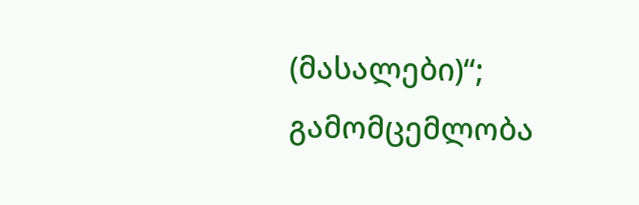(მასალები)“; გამომცემლობა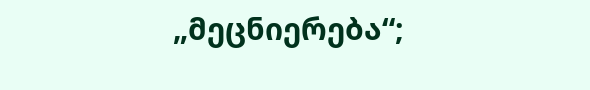„მეცნიერება“;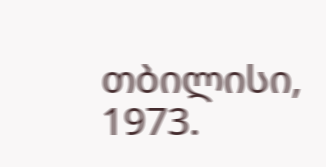თბილისი, 1973.